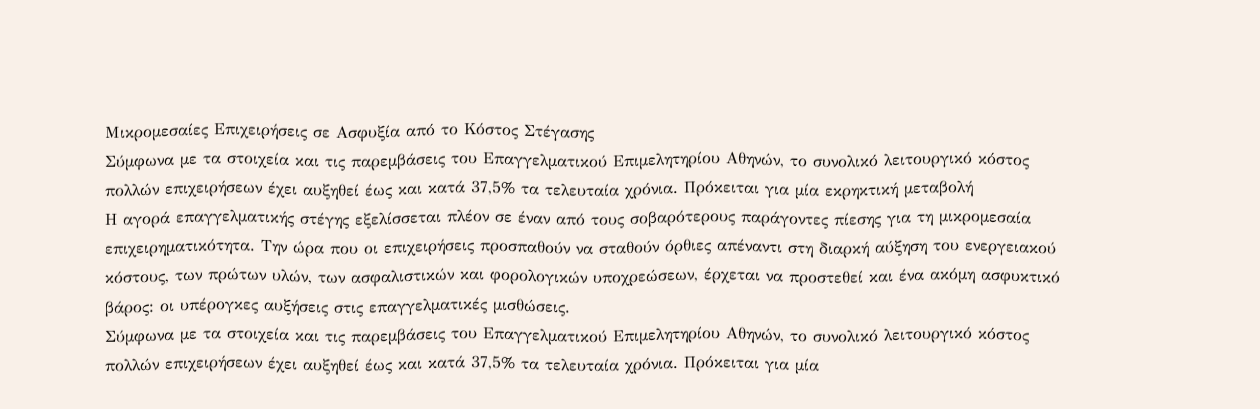Μικροµεσαίες Επιχειρήσεις σε Ασφυξία από το Κόστος Στέγασης
Σύµφωνα µε τα στοιχεία και τις παρεµβάσεις του Επαγγελµατικού Επιµελητηρίου Αθηνών, το συνολικό λειτουργικό κόστος πολλών επιχειρήσεων έχει αυξηθεί έως και κατά 37,5% τα τελευταία χρόνια. Πρόκειται για µία εκρηκτική µεταβολή
Η αγορά επαγγελµατικής στέγης εξελίσσεται πλέον σε έναν από τους σοβαρότερους παράγοντες πίεσης για τη µικροµεσαία επιχειρηµατικότητα. Την ώρα που οι επιχειρήσεις προσπαθούν να σταθούν όρθιες απέναντι στη διαρκή αύξηση του ενεργειακού κόστους, των πρώτων υλών, των ασφαλιστικών και φορολογικών υποχρεώσεων, έρχεται να προστεθεί και ένα ακόµη ασφυκτικό βάρος: οι υπέρογκες αυξήσεις στις επαγγελµατικές µισθώσεις.
Σύµφωνα µε τα στοιχεία και τις παρεµβάσεις του Επαγγελµατικού Επιµελητηρίου Αθηνών, το συνολικό λειτουργικό κόστος πολλών επιχειρήσεων έχει αυξηθεί έως και κατά 37,5% τα τελευταία χρόνια. Πρόκειται για µία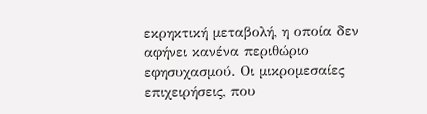εκρηκτική µεταβολή, η οποία δεν αφήνει κανένα περιθώριο εφησυχασµού. Οι µικροµεσαίες επιχειρήσεις, που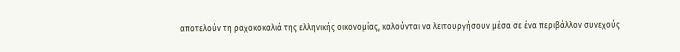αποτελούν τη ραχοκοκαλιά της ελληνικής οικονοµίας, καλούνται να λειτουργήσουν µέσα σε ένα περιβάλλον συνεχούς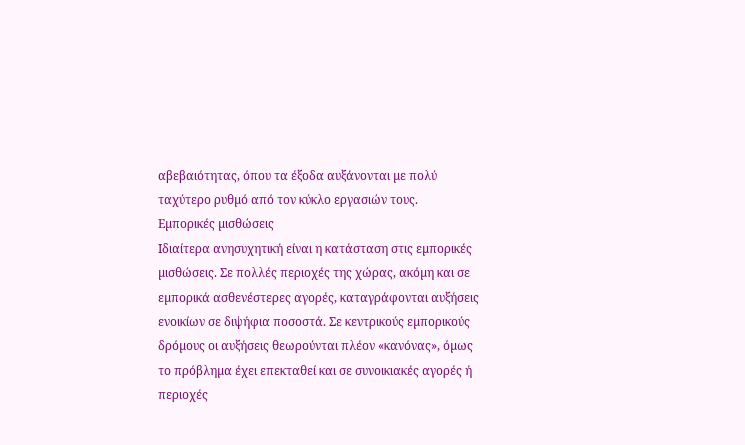αβεβαιότητας, όπου τα έξοδα αυξάνονται µε πολύ ταχύτερο ρυθµό από τον κύκλο εργασιών τους.
Εµπορικές µισθώσεις
Ιδιαίτερα ανησυχητική είναι η κατάσταση στις εµπορικές µισθώσεις. Σε πολλές περιοχές της χώρας, ακόµη και σε εµπορικά ασθενέστερες αγορές, καταγράφονται αυξήσεις ενοικίων σε διψήφια ποσοστά. Σε κεντρικούς εµπορικούς δρόµους οι αυξήσεις θεωρούνται πλέον «κανόνας», όµως το πρόβληµα έχει επεκταθεί και σε συνοικιακές αγορές ή περιοχές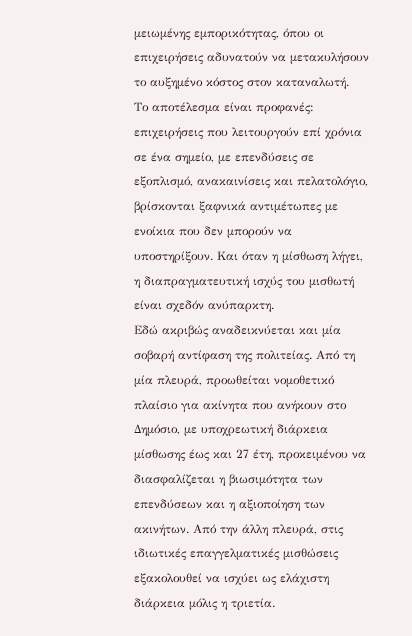µειωµένης εµπορικότητας, όπου οι επιχειρήσεις αδυνατούν να µετακυλήσουν το αυξηµένο κόστος στον καταναλωτή.
Το αποτέλεσµα είναι προφανές: επιχειρήσεις που λειτουργούν επί χρόνια σε ένα σηµείο, µε επενδύσεις σε εξοπλισµό, ανακαινίσεις και πελατολόγιο, βρίσκονται ξαφνικά αντιµέτωπες µε ενοίκια που δεν µπορούν να υποστηρίξουν. Και όταν η µίσθωση λήγει, η διαπραγµατευτική ισχύς του µισθωτή είναι σχεδόν ανύπαρκτη.
Εδώ ακριβώς αναδεικνύεται και µία σοβαρή αντίφαση της πολιτείας. Από τη µία πλευρά, προωθείται νοµοθετικό πλαίσιο για ακίνητα που ανήκουν στο Δηµόσιο, µε υποχρεωτική διάρκεια µίσθωσης έως και 27 έτη, προκειµένου να διασφαλίζεται η βιωσιµότητα των επενδύσεων και η αξιοποίηση των ακινήτων. Από την άλλη πλευρά, στις ιδιωτικές επαγγελµατικές µισθώσεις εξακολουθεί να ισχύει ως ελάχιστη διάρκεια µόλις η τριετία.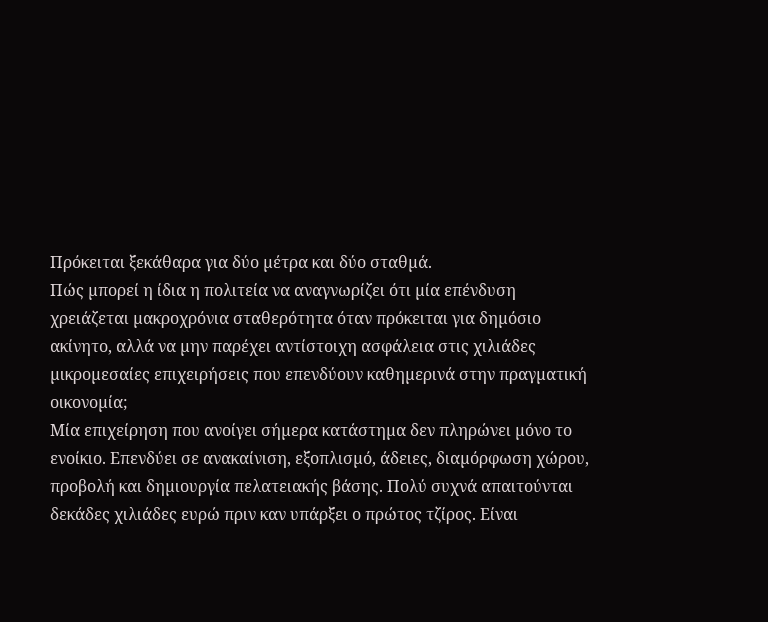Πρόκειται ξεκάθαρα για δύο µέτρα και δύο σταθµά.
Πώς µπορεί η ίδια η πολιτεία να αναγνωρίζει ότι µία επένδυση χρειάζεται µακροχρόνια σταθερότητα όταν πρόκειται για δηµόσιο ακίνητο, αλλά να µην παρέχει αντίστοιχη ασφάλεια στις χιλιάδες µικροµεσαίες επιχειρήσεις που επενδύουν καθηµερινά στην πραγµατική οικονοµία;
Μία επιχείρηση που ανοίγει σήµερα κατάστηµα δεν πληρώνει µόνο το ενοίκιο. Επενδύει σε ανακαίνιση, εξοπλισµό, άδειες, διαµόρφωση χώρου, προβολή και δηµιουργία πελατειακής βάσης. Πολύ συχνά απαιτούνται δεκάδες χιλιάδες ευρώ πριν καν υπάρξει ο πρώτος τζίρος. Είναι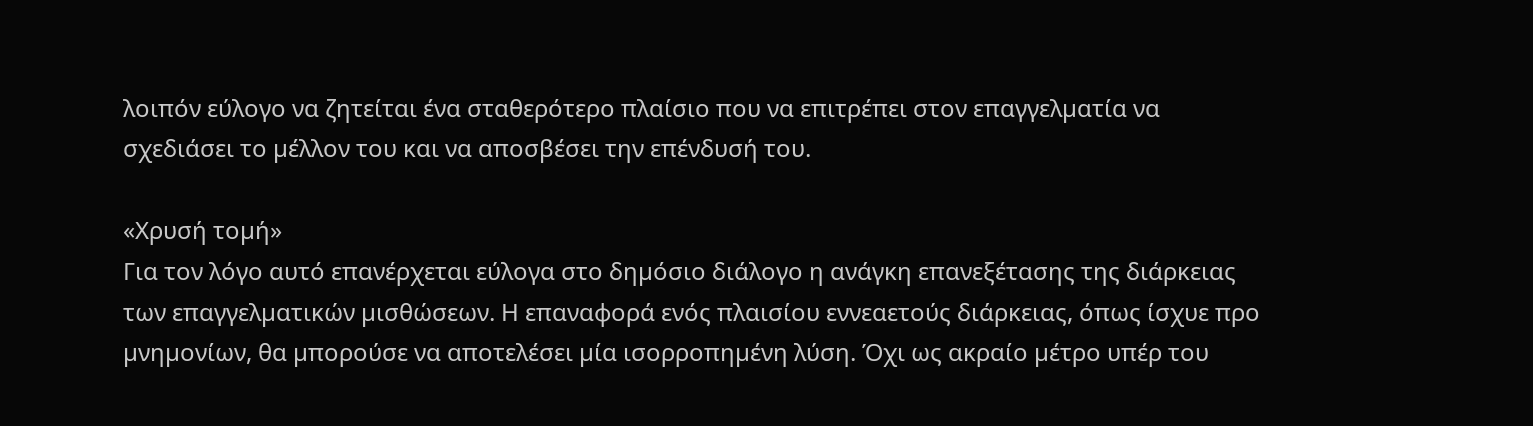λοιπόν εύλογο να ζητείται ένα σταθερότερο πλαίσιο που να επιτρέπει στον επαγγελµατία να σχεδιάσει το µέλλον του και να αποσβέσει την επένδυσή του.

«Χρυσή τοµή»
Για τον λόγο αυτό επανέρχεται εύλογα στο δηµόσιο διάλογο η ανάγκη επανεξέτασης της διάρκειας των επαγγελµατικών µισθώσεων. Η επαναφορά ενός πλαισίου εννεαετούς διάρκειας, όπως ίσχυε προ µνηµονίων, θα µπορούσε να αποτελέσει µία ισορροπηµένη λύση. Όχι ως ακραίο µέτρο υπέρ του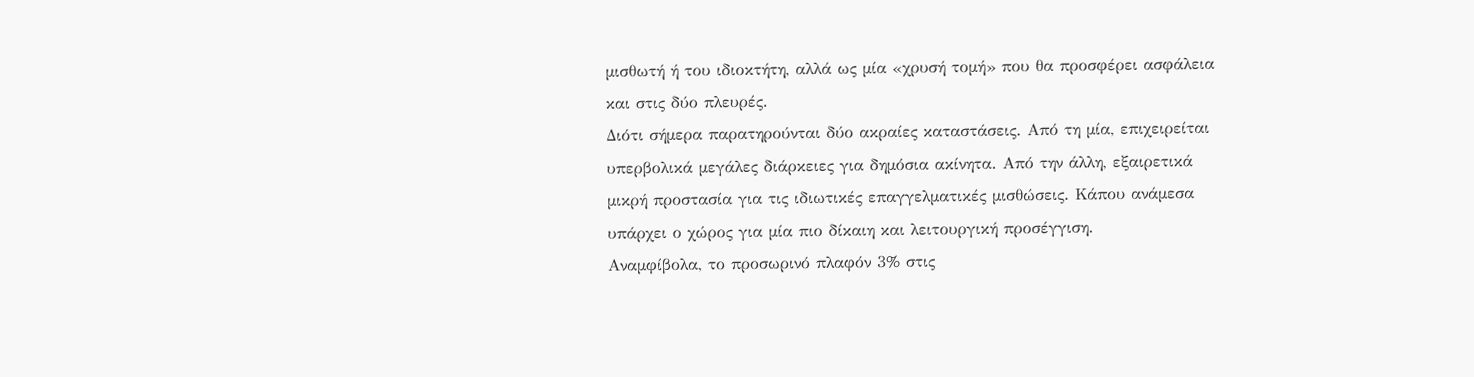µισθωτή ή του ιδιοκτήτη, αλλά ως µία «χρυσή τοµή» που θα προσφέρει ασφάλεια και στις δύο πλευρές.
Διότι σήµερα παρατηρούνται δύο ακραίες καταστάσεις. Από τη µία, επιχειρείται υπερβολικά µεγάλες διάρκειες για δηµόσια ακίνητα. Από την άλλη, εξαιρετικά µικρή προστασία για τις ιδιωτικές επαγγελµατικές µισθώσεις. Κάπου ανάµεσα υπάρχει ο χώρος για µία πιο δίκαιη και λειτουργική προσέγγιση.
Αναµφίβολα, το προσωρινό πλαφόν 3% στις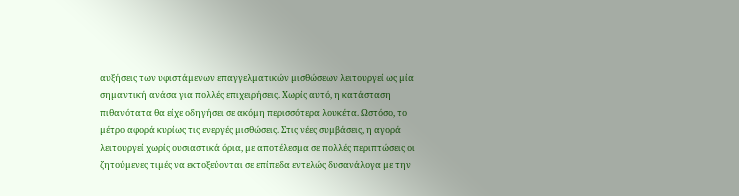αυξήσεις των υφιστάµενων επαγγελµατικών µισθώσεων λειτουργεί ως µία σηµαντική ανάσα για πολλές επιχειρήσεις. Χωρίς αυτό, η κατάσταση πιθανότατα θα είχε οδηγήσει σε ακόµη περισσότερα λουκέτα. Ωστόσο, το µέτρο αφορά κυρίως τις ενεργές µισθώσεις. Στις νέες συµβάσεις, η αγορά λειτουργεί χωρίς ουσιαστικά όρια, µε αποτέλεσµα σε πολλές περιπτώσεις οι ζητούµενες τιµές να εκτοξεύονται σε επίπεδα εντελώς δυσανάλογα µε την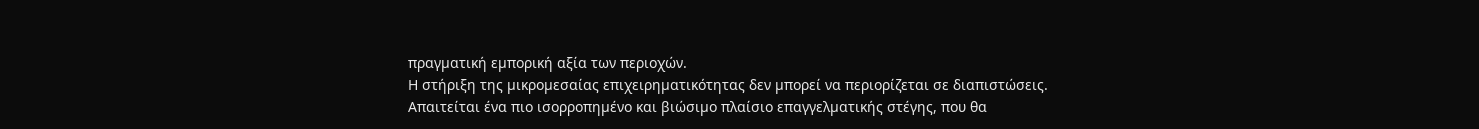πραγµατική εµπορική αξία των περιοχών.
Η στήριξη της µικροµεσαίας επιχειρηµατικότητας δεν µπορεί να περιορίζεται σε διαπιστώσεις. Απαιτείται ένα πιο ισορροπηµένο και βιώσιµο πλαίσιο επαγγελµατικής στέγης, που θα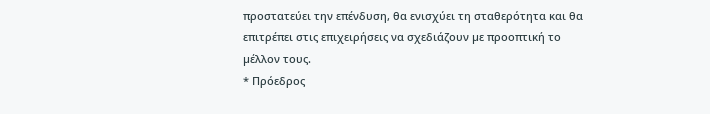προστατεύει την επένδυση, θα ενισχύει τη σταθερότητα και θα επιτρέπει στις επιχειρήσεις να σχεδιάζουν µε προοπτική το µέλλον τους.
* Πρόεδρος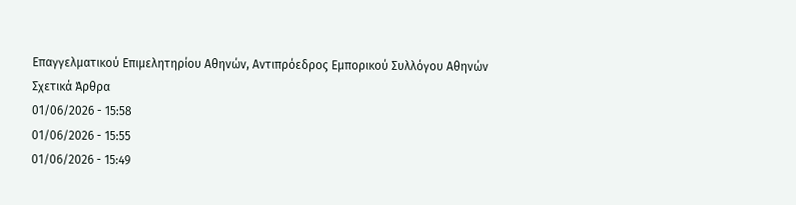Επαγγελµατικού Επιµελητηρίου Αθηνών, Αντιπρόεδρος Εµπορικού Συλλόγου Αθηνών
Σχετικά Άρθρα
01/06/2026 - 15:58
01/06/2026 - 15:55
01/06/2026 - 15:49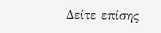Δείτε επίσης